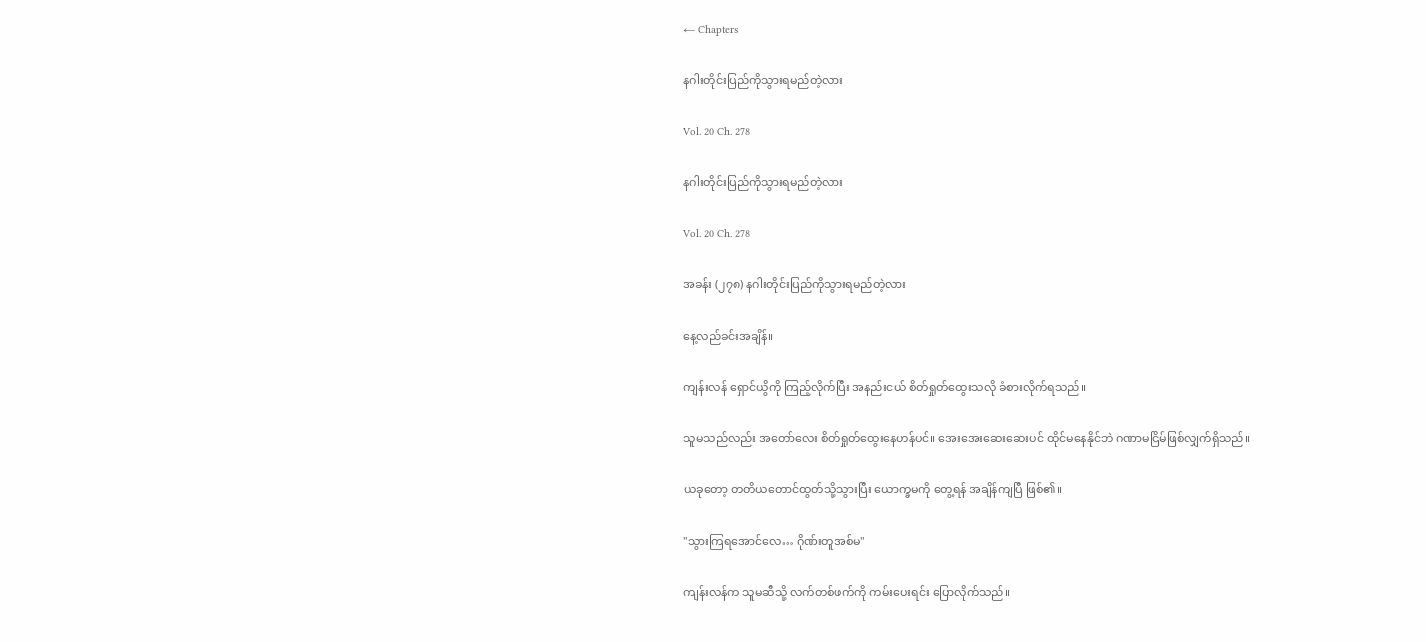← Chapters

နဂါးတိုင်းပြည်ကိုသွားရမည်တဲ့လား

Vol. 20 Ch. 278

နဂါးတိုင်းပြည်ကိုသွားရမည်တဲ့လား

Vol. 20 Ch. 278

အခန်း (၂၇၈) နဂါးတိုင်းပြည်ကိုသွားရမည်တဲ့လား

နေ့လည်ခင်းအချိန်။

ကျန်းလန် ရှောင်ယွိကို ကြည့်လိုက်ပြီး အနည်းငယ် စိတ်ရှုတ်ထွေးသလို ခံစားလိုက်ရသည်။

သူမသည်လည်း အတော်လေး စိတ်ရှုတ်ထွေးနေဟန်ပင်။ အေးအေးဆေးဆေးပင် ထိုင်မနေနိုင်ဘဲ ဂဏာမငြိမ်ဖြစ်လျှက်ရှိသည်။

ယခုတော့ တတိယတောင်ထွတ်သို့သွားပြီး ယောက္ခမကို တွေ့ရန် အချိန်ကျပြီ ဖြစ်၏။

"သွားကြရအောင်လေ… ဂိုဏ်းတူအစ်မ"

ကျန်းလန်က သူမဆီသို့ လက်တစ်ဖက်ကို ကမ်းပေးရင်း ပြောလိုက်သည်။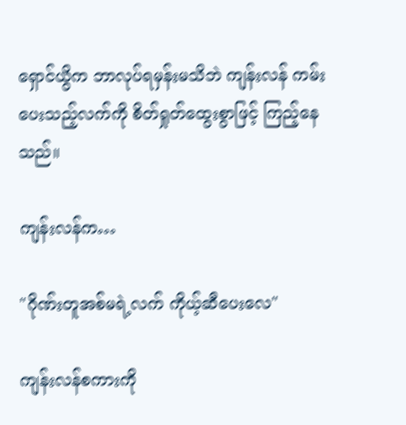ရှောင်ယွိက ဘာလုပ်ရမှန်းမသိဘဲ ကျန်းလန် ကမ်းပေးသည့်လက်ကို စိတ်ရှုတ်ထွေးစွာဖြင့် ကြည့်နေသည်။

ကျန်းလန်က…

"ဂိုဏ်းတူအစ်မရဲ့လက် ကိုယ့်ဆီပေးလေ"

ကျန်းလန်စကားကို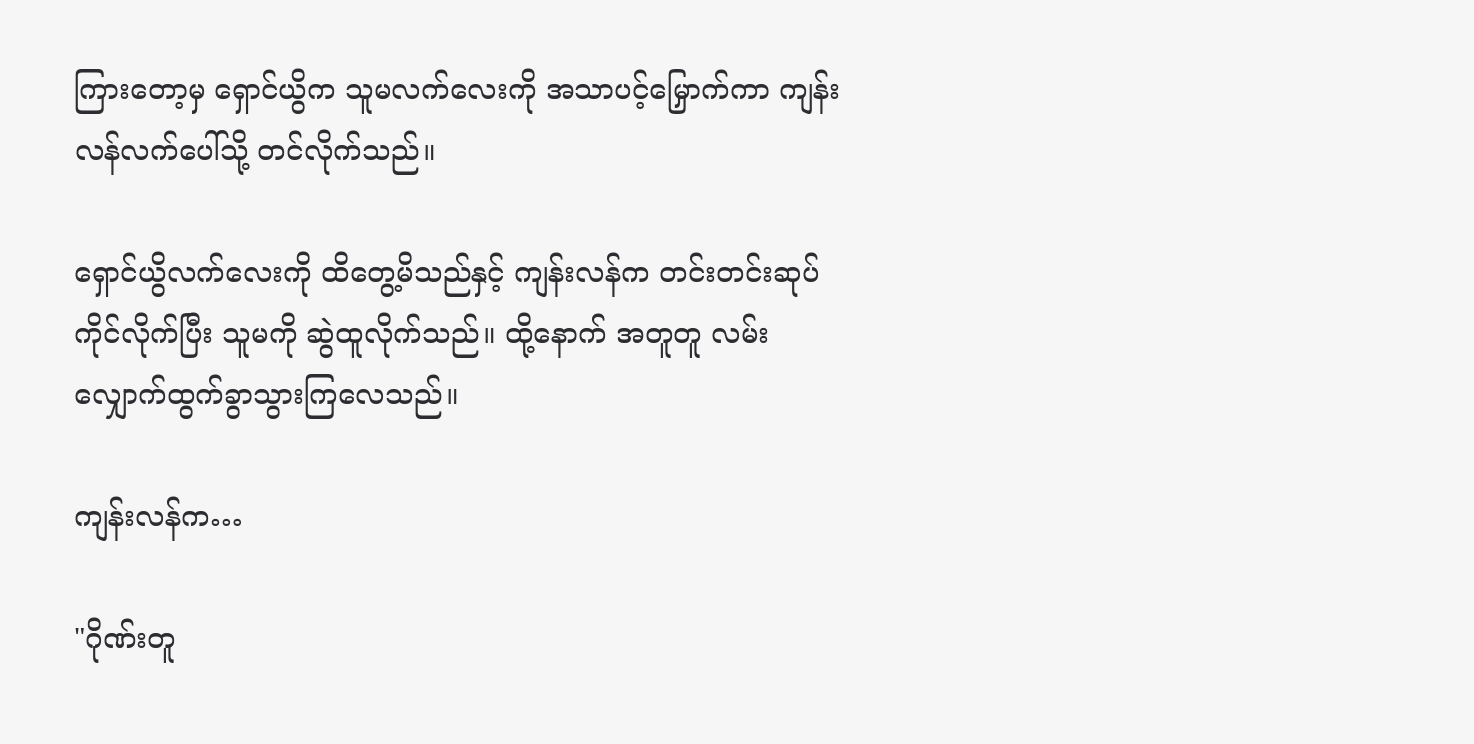ကြားတော့မှ ရှောင်ယွိက သူမလက်လေးကို အသာပင့်မြှောက်ကာ ကျန်းလန်လက်ပေါ်သို့ တင်လိုက်သည်။

ရှောင်ယွိလက်လေးကို ထိတွေ့မိသည်နှင့် ကျန်းလန်က တင်းတင်းဆုပ်ကိုင်လိုက်ပြီး သူမကို ဆွဲထူလိုက်သည်။ ထို့နောက် အတူတူ လမ်းလျှောက်ထွက်ခွာသွားကြလေသည်။

ကျန်းလန်က…

"ဂိုဏ်းတူ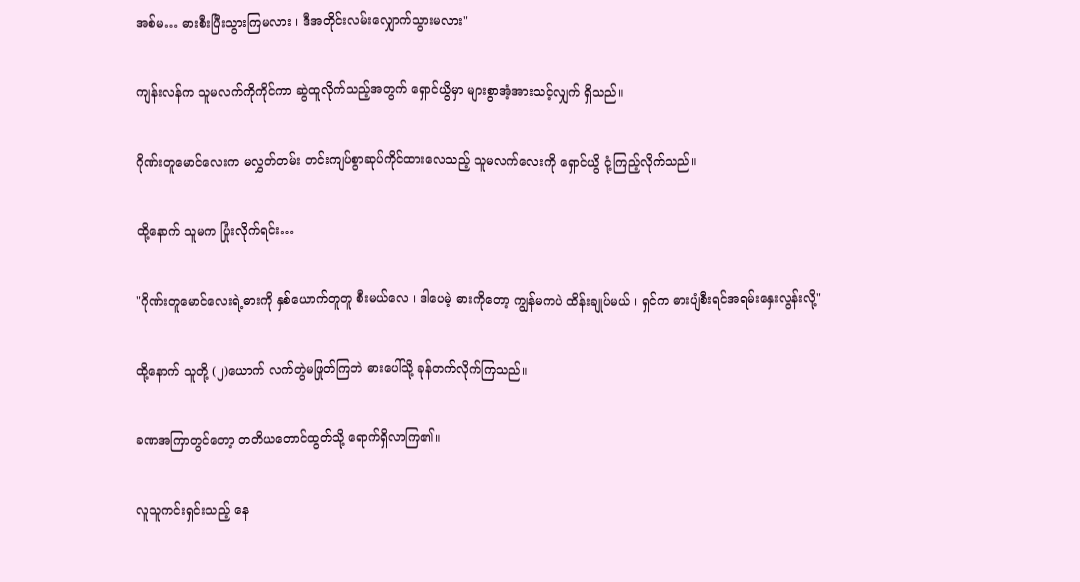အစ်မ… ဓားစီးပြီးသွားကြမလား ၊ ဒီအတိုင်းလမ်းလျှောက်သွားမလား"

ကျန်းလန်က သူမလက်ကိုကိုင်ကာ ဆွဲထူလိုက်သည့်အတွက် ရှောင်ယွိမှာ များစွာအံ့အားသင့်လျှက် ရှိသည်။

ဂိုဏ်းတူမောင်လေးက မလွှတ်တမ်း တင်းကျပ်စွာဆုပ်ကိုင်ထားလေသည့် သူမလက်လေးကို ရှောင်ယွိ ငုံ့ကြည့်လိုက်သည်။

ထို့နောက် သူမက ပြုံးလိုက်ရင်း…

"ဂိုဏ်းတူမောင်လေးရဲ့ဓားကို နှစ်ယောက်တူတူ စီးမယ်လေ ၊ ဒါပေမဲ့ ဓားကိုတော့ ကျွန်မကပဲ ထိန်းချုပ်မယ် ၊ ရှင်က ဓားပျံစီးရင်အရမ်းနှေးလွန်းလို့"

ထို့နောက် သူတို့ (၂)ယောက် လက်တွဲမဖြုတ်ကြဘဲ ဓားပေါ်သို့ ခုန်တက်လိုက်ကြသည်။

ခဏအကြာတွင်တော့ တတိယတောင်ထွတ်သို့ ရောက်ရှိလာကြ၏။

လူသူကင်းရှင်းသည့် နေ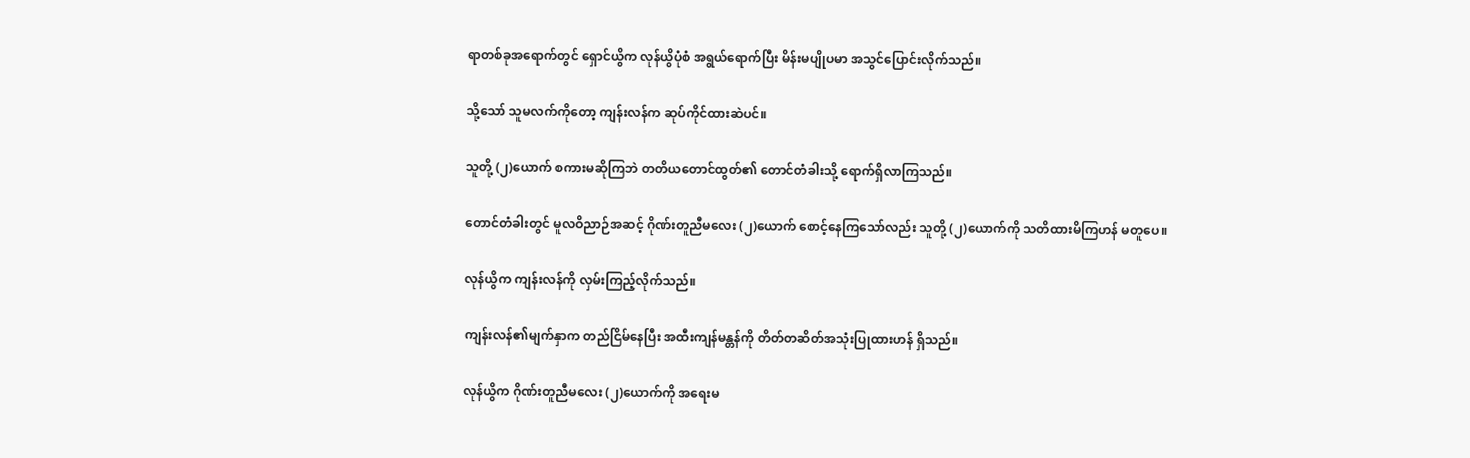ရာတစ်ခုအရောက်တွင် ရှောင်ယွိက လုန်ယွိပုံစံ အရွယ်ရောက်ပြီး မိန်းမပျိုပမာ အသွင်ပြောင်းလိုက်သည်။

သို့သော် သူမလက်ကိုတော့ ကျန်းလန်က ဆုပ်ကိုင်ထားဆဲပင်။

သူတို့ (၂)ယောက် စကားမဆိုကြဘဲ တတိယတောင်ထွတ်၏ တောင်တံခါးသို့ ရောက်ရှိလာကြသည်။

တောင်တံခါးတွင် မူလဝိညာဉ်အဆင့် ဂိုဏ်းတူညီမလေး (၂)ယောက် စောင့်နေကြသော်လည်း သူတို့ (၂)ယောက်ကို သတိထားမိကြဟန် မတူပေ။

လုန်ယွိက ကျန်းလန်ကို လှမ်းကြည့်လိုက်သည်။

ကျန်းလန်၏မျက်နှာက တည်ငြိမ်နေပြီး အထီးကျန်မန္တန်ကို တိတ်တဆိတ်အသုံးပြုထားဟန် ရှိသည်။

လုန်ယွိက ဂိုဏ်းတူညီမလေး (၂)ယောက်ကို အရေးမ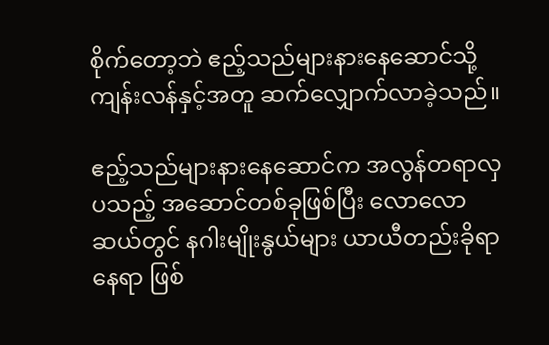စိုက်တော့ဘဲ ဧည့်သည်များနားနေဆောင်သို့ ကျန်းလန်နှင့်အတူ ဆက်လျှောက်လာခဲ့သည်။

ဧည့်သည်များနားနေဆောင်က အလွန်တရာလှပသည့် အဆောင်တစ်ခုဖြစ်ပြီး လောလောဆယ်တွင် နဂါးမျိုးနွယ်များ ယာယီတည်းခိုရာနေရာ ဖြစ်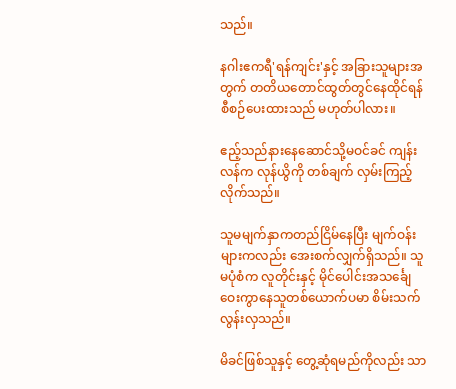သည်။

နဂါးဧကရီ'ရန်ကျင်း'နှင့် အခြားသူများအတွက် တတိယတောင်ထွတ်တွင်နေထိုင်ရန် စီစဉ်ပေးထားသည် မဟုတ်ပါလား။

ဧည့်သည်နားနေဆောင်သို့မဝင်ခင် ကျန်းလန်က လုန်ယွိကို တစ်ချက် လှမ်းကြည့်လိုက်သည်။

သူမမျက်နှာကတည်ငြိမ်နေပြီး မျက်ဝန်းများကလည်း အေးစက်လျှက်ရှိသည်။ သူမပုံစံက လူတိုင်းနှင့် မိုင်ပေါင်းအသင်္ချေ ဝေးကွာနေသူတစ်ယောက်ပမာ စိမ်းသက်လွန်းလှသည်။

မိခင်ဖြစ်သူနှင့် တွေ့ဆုံရမည်ကိုလည်း သာ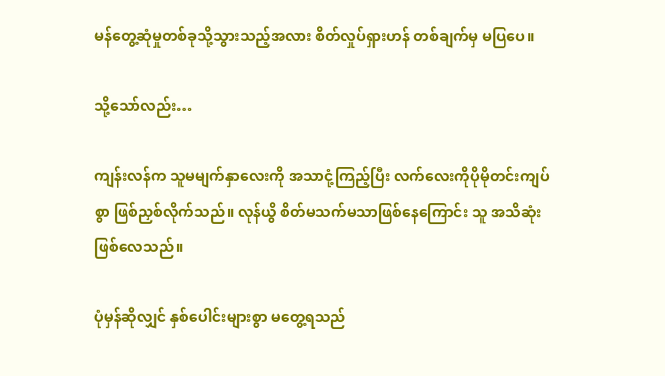မန်တွေ့ဆုံမှုတစ်ခုသို့သွားသည့်အလား စိတ်လှုပ်ရှားဟန် တစ်ချက်မှ မပြပေ။

သို့သော်လည်း…

ကျန်းလန်က သူမမျက်နှာလေးကို အသာငုံ့ကြည့်ပြီး လက်လေးကိုပိုမိုတင်းကျပ်စွာ ဖြစ်ညှစ်လိုက်သည်။ လုန်ယွိ စိတ်မသက်မသာဖြစ်နေကြောင်း သူ အသိဆုံး ဖြစ်လေသည်။

ပုံမှန်ဆိုလျှင် နှစ်ပေါင်းများစွာ မတွေ့ရသည်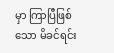မှာ ကြာပြီဖြစ်သော မိခင်ရင်း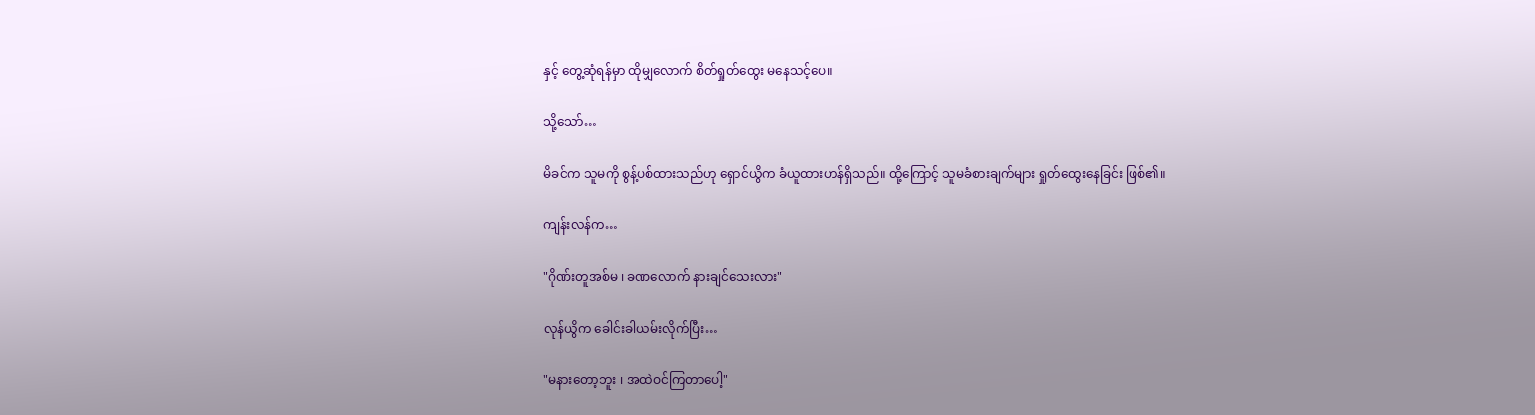နှင့် တွေ့ဆုံရန်မှာ ထိုမျှလောက် စိတ်ရှုတ်ထွေး မနေသင့်ပေ။

သို့သော်…

မိခင်က သူမကို စွန့်ပစ်ထားသည်ဟု ရှောင်ယွိက ခံယူထားဟန်ရှိသည်။ ထို့ကြောင့် သူမခံစားချက်များ ရှုတ်ထွေးနေခြင်း ဖြစ်၏။

ကျန်းလန်က…

"ဂိုဏ်းတူအစ်မ ၊ ခဏလောက် နားချင်သေးလား"

လုန်ယွိက ခေါင်းခါယမ်းလိုက်ပြီး…

"မနားတော့ဘူး ၊ အထဲဝင်ကြတာပေါ့"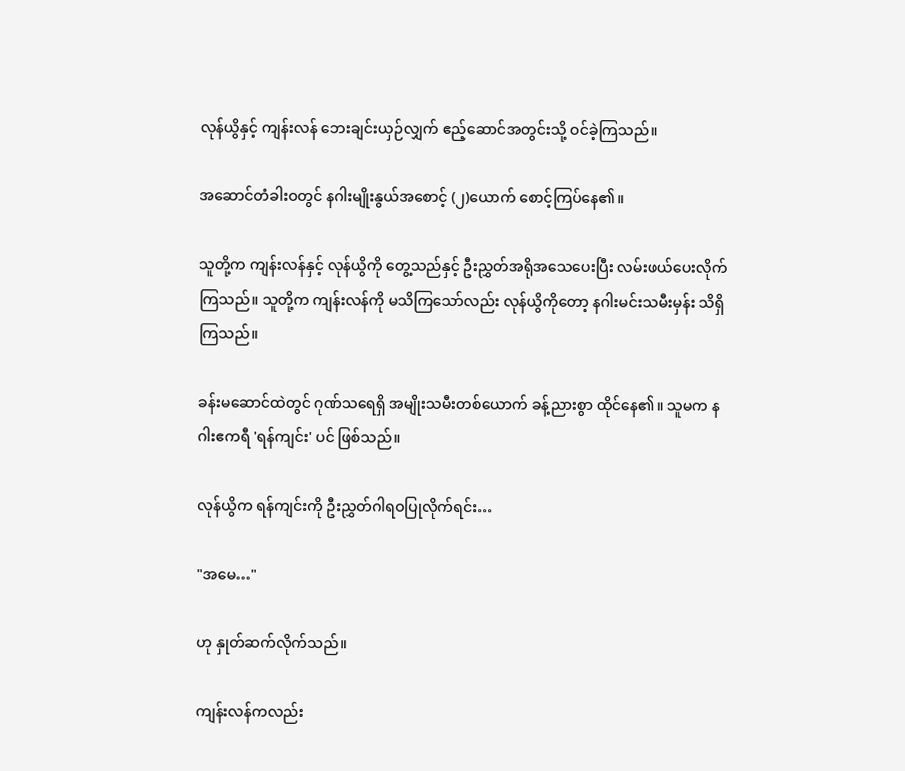လုန်ယွိနှင့် ကျန်းလန် ဘေးချင်းယှဉ်လျှက် ဧည့်ဆောင်အတွင်းသို့ ဝင်ခဲ့ကြသည်။

အဆောင်တံခါးဝတွင် နဂါးမျိုးနွယ်အစောင့် (၂)ယောက် စောင့်ကြပ်နေ၏။

သူတို့က ကျန်းလန်နှင့် လုန်ယွိကို တွေ့သည်နှင့် ဦးညွှတ်အရိုအသေပေးပြီး လမ်းဖယ်ပေးလိုက်ကြသည်။ သူတို့က ကျန်းလန်ကို မသိကြသော်လည်း လုန်ယွိကိုတော့ နဂါးမင်းသမီးမှန်း သိရှိကြသည်။

ခန်းမဆောင်ထဲတွင် ဂုဏ်သရေရှိ အမျိုးသမီးတစ်ယောက် ခန့်ညားစွာ ထိုင်နေ၏။ သူမက နဂါးဧကရီ 'ရန်ကျင်း' ပင် ဖြစ်သည်။

လုန်ယွိက ရန်ကျင်းကို ဦးညွှတ်ဂါရဝပြုလိုက်ရင်း…

"အမေ…"

ဟု နှုတ်ဆက်လိုက်သည်။

ကျန်းလန်ကလည်း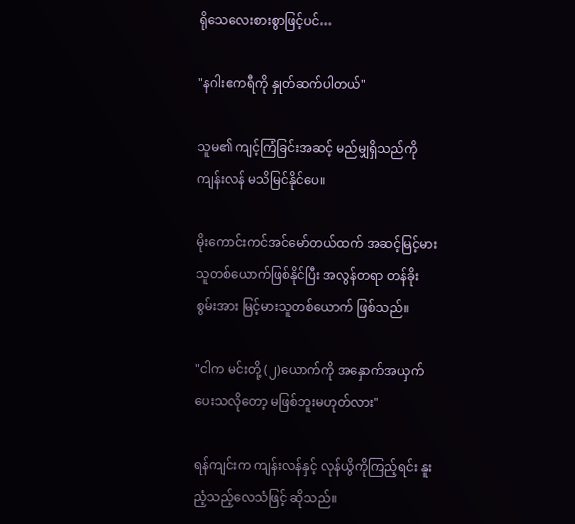ရိုသေလေးစားစွာဖြင့်ပင်…

"နဂါးဧကရီကို နှုတ်ဆက်ပါတယ်"

သူမ၏ ကျင့်ကြံခြင်းအဆင့် မည်မျှရှိသည်ကို ကျန်းလန် မသိမြင်နိုင်ပေ။

မိုးကောင်းကင်အင်မော်တယ်ထက် အဆင့်မြင့်မားသူတစ်ယောက်ဖြစ်နိုင်ပြီး အလွန်တရာ တန်ခိုးစွမ်းအား မြင့်မားသူတစ်ယောက် ဖြစ်သည်။

"ငါက မင်းတို့ (၂)ယောက်ကို အနှောက်အယှက်ပေးသလိုတော့ မဖြစ်ဘူးမဟုတ်လား"

ရန်ကျင်းက ကျန်းလန်နှင့် လုန်ယွိကိုကြည့်ရင်း နူးညံ့သည့်လေသံဖြင့် ဆိုသည်။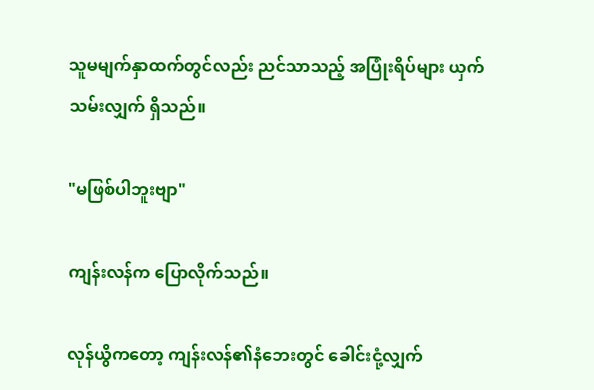သူမမျက်နှာထက်တွင်လည်း ညင်သာသည့် အပြုံးရိပ်များ ယှက်သမ်းလျှက် ရှိသည်။

"မဖြစ်ပါဘူးဗျာ"

ကျန်းလန်က ပြောလိုက်သည်။

လုန်ယွိကတော့ ကျန်းလန်၏နံဘေးတွင် ခေါင်းငုံ့လျှက်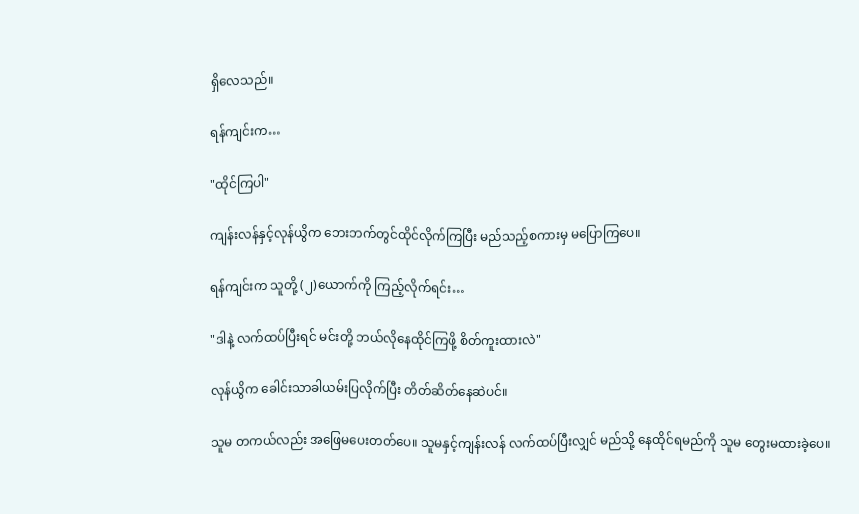ရှိလေသည်။

ရန်ကျင်းက…

"ထိုင်ကြပါ"

ကျန်းလန်နှင့်လုန်ယွိက ဘေးဘက်တွင်ထိုင်လိုက်ကြပြီး မည်သည့်စကားမှ မပြောကြပေ။

ရန်ကျင်းက သူတို့ (၂)ယောက်ကို ကြည့်လိုက်ရင်း…

"ဒါနဲ့ လက်ထပ်ပြီးရင် မင်းတို့ ဘယ်လိုနေထိုင်ကြဖို့ စိတ်ကူးထားလဲ"

လုန်ယွိက ခေါင်းသာခါယမ်းပြလိုက်ပြီး တိတ်ဆိတ်နေဆဲပင်။

သူမ တကယ်လည်း အဖြေမပေးတတ်ပေ။ သူမနှင့်ကျန်းလန် လက်ထပ်ပြီးလျှင် မည်သို့ နေထိုင်ရမည်ကို သူမ တွေးမထားခဲ့ပေ။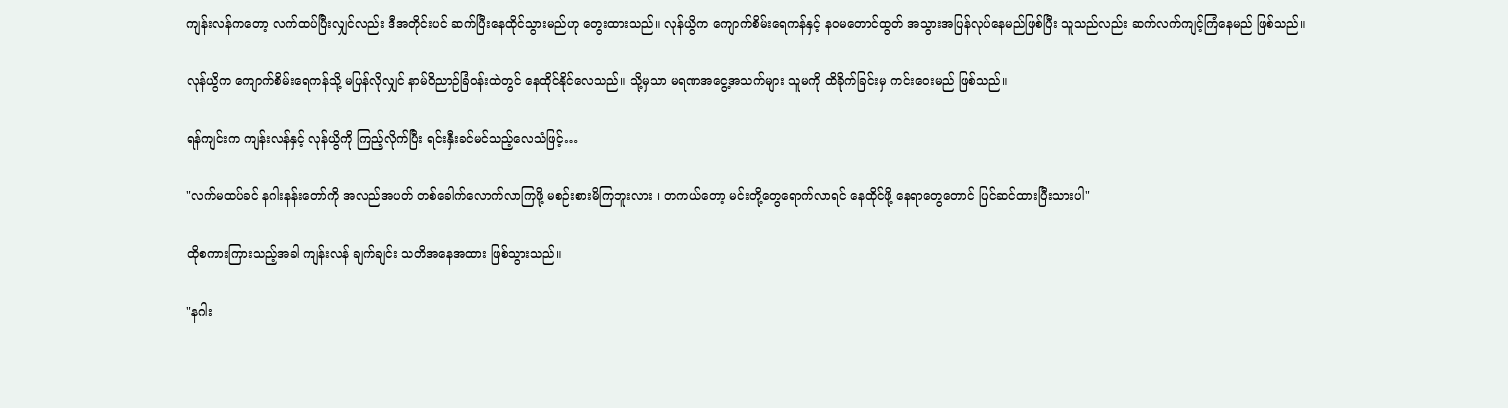ကျန်းလန်ကတော့ လက်ထပ်ပြီးလျှင်လည်း ဒီအတိုင်းပင် ဆက်ပြီးနေထိုင်သွားမည်ဟု တွေးထားသည်။ လုန်ယွိက ကျောက်စိမ်းရေကန်နှင့် နဝမတောင်ထွတ် အသွားအပြန်လုပ်နေမည်ဖြစ်ပြီး သူသည်လည်း ဆက်လက်ကျင့်ကြံနေမည် ဖြစ်သည်။

လုန်ယွိက ကျောက်စိမ်းရေကန်သို့ မပြန်လိုလျှင် နာမ်ဝိညာဉ်ခြံဝန်းထဲတွင် နေထိုင်နိုင်လေသည်။ သို့မှသာ မရဏအငွေ့အသက်များ သူမကို ထိခိုက်ခြင်းမှ ကင်းဝေးမည် ဖြစ်သည်။

ရန်ကျင်းက ကျန်းလန်နှင့် လုန်ယွိကို ကြည့်လိုက်ပြီး ရင်းနှီးခင်မင်သည့်လေသံဖြင့်…

"လက်မထပ်ခင် နဂါးနန်းတော်ကို အလည်အပတ် တစ်ခေါက်လောက်လာကြဖို့ မစဉ်းစားမိကြဘူးလား ၊ တကယ်တော့ မင်းတို့တွေရောက်လာရင် နေထိုင်ဖို့ နေရာတွေတောင် ပြင်ဆင်ထားပြီးသားပါ"

ထိုစကားကြားသည့်အခါ ကျန်းလန် ချက်ချင်း သတိအနေအထား ဖြစ်သွားသည်။

"နဂါး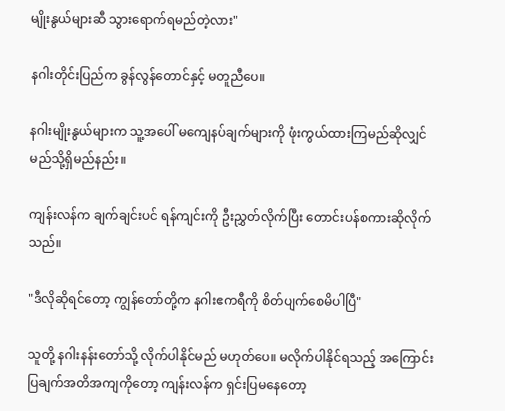မျိုးနွယ်များဆီ သွားရောက်ရမည်တဲ့လား"

နဂါးတိုင်းပြည်က ခွန်လွန်တောင်နှင့် မတူညီပေ။

နဂါးမျိုးနွယ်များက သူ့အပေါ် မကျေနပ်ချက်များကို ဖုံးကွယ်ထားကြမည်ဆိုလျှင် မည်သို့ရှိမည်နည်း။

ကျန်းလန်က ချက်ချင်းပင် ရန်ကျင်းကို ဦးညွှတ်လိုက်ပြီး တောင်းပန်စကားဆိုလိုက်သည်။

"ဒီလိုဆိုရင်တော့ ကျွန်တော်တို့က နဂါးဧကရီကို စိတ်ပျက်စေမိပါပြီ"

သူတို့ နဂါးနန်းတော်သို့ လိုက်ပါနိုင်မည် မဟုတ်ပေ။ မလိုက်ပါနိုင်ရသည့် အကြောင်းပြချက်အတိအကျကိုတော့ ကျန်းလန်က ရှင်းပြမနေတော့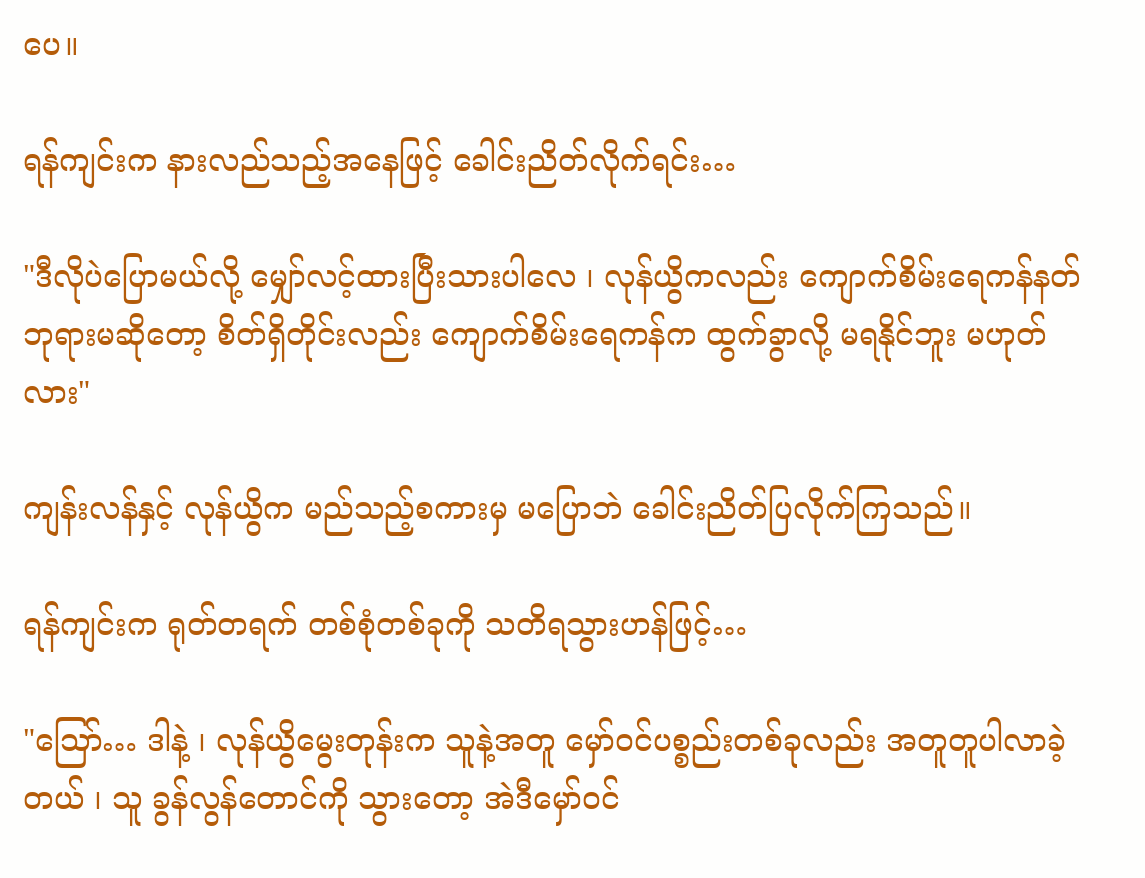ပေ။

ရန်ကျင်းက နားလည်သည့်အနေဖြင့် ခေါင်းညိတ်လိုက်ရင်း…

"ဒီလိုပဲပြောမယ်လို့ မျှော်လင့်ထားပြီးသားပါလေ ၊ လုန်ယွိကလည်း ကျောက်စိမ်းရေကန်နတ်ဘုရားမဆိုတော့ စိတ်ရှိတိုင်းလည်း ကျောက်စိမ်းရေကန်က ထွက်ခွာလို့ မရနိုင်ဘူး မဟုတ်လား"

ကျန်းလန်နှင့် လုန်ယွိက မည်သည့်စကားမှ မပြောဘဲ ခေါင်းညိတ်ပြလိုက်ကြသည်။

ရန်ကျင်းက ရုတ်တရက် တစ်စုံတစ်ခုကို သတိရသွားဟန်ဖြင့်…

"သြော်… ဒါနဲ့ ၊ လုန်ယွိမွေးတုန်းက သူနဲ့အတူ မှော်ဝင်ပစ္စည်းတစ်ခုလည်း အတူတူပါလာခဲ့တယ် ၊ သူ ခွန်လွန်တောင်ကို သွားတော့ အဲဒီမှော်ဝင်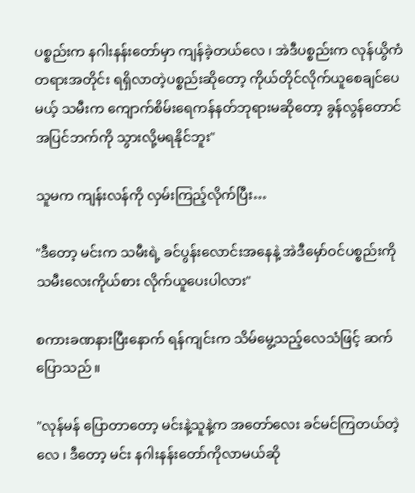ပစ္စည်းက နဂါးနန်းတော်မှာ ကျန်ခဲ့တယ်လေ ၊ အဲဒီပစ္စည်းက လုန်ယွိကံတရားအတိုင်း ရရှိလာတဲ့ပစ္စည်းဆိုတော့ ကိုယ်တိုင်လိုက်ယူစေချင်ပေမယ့် သမီးက ကျောက်စိမ်းရေကန်နတ်ဘုရားမဆိုတော့ ခွန်လွန်တောင်အပြင်ဘက်ကို သွားလို့မရနိုင်ဘူး"

သူမက ကျန်းလန်ကို လှမ်းကြည့်လိုက်ပြီး…

"ဒီတော့ မင်းက သမီးရဲ့ ခင်ပွန်းလောင်းအနေနဲ့ အဲဒီမှော်ဝင်ပစ္စည်းကို သမီးလေးကိုယ်စား လိုက်ယူပေးပါလား"

စကားခဏနားပြီးနောက် ရန်ကျင်းက သိမ်မွေ့သည့်လေသံဖြင့် ဆက်ပြောသည်။

"လုန်မန် ပြောတာတော့ မင်းနဲ့သူနဲ့က အတော်လေး ခင်မင်ကြတယ်တဲ့လေ ၊ ဒီတော့ မင်း နဂါးနန်းတော်ကိုလာမယ်ဆို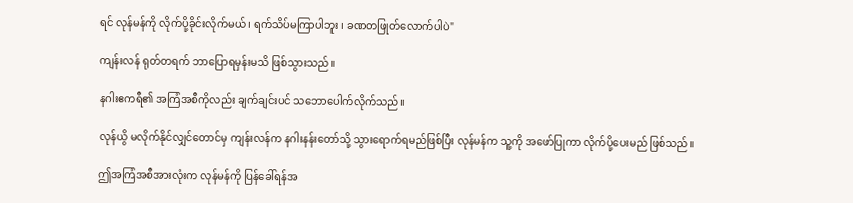ရင် လုန်မန်ကို လိုက်ပို့ခိုင်းလိုက်မယ် ၊ ရက်သိပ်မကြာပါဘူး ၊ ခဏတဖြုတ်လောက်ပါပဲ"

ကျန်းလန် ရုတ်တရက် ဘာပြောရမှန်းမသိ ဖြစ်သွားသည်။

နဂါးဧကရီ၏ အကြံအစီကိုလည်း ချက်ချင်းပင် သဘောပေါက်လိုက်သည်။

လုန်ယွိ မလိုက်နိုင်လျှင်တောင်မှ ကျန်းလန်က နဂါးနန်းတော်သို့ သွားရောက်ရမည်ဖြစ်ပြီး လုန်မန်က သူ့ကို အဖော်ပြုကာ လိုက်ပို့ပေးမည် ဖြစ်သည်။

ဤအကြံအစီအားလုံးက လုန်မန်ကို ပြန်ခေါ်ရန်အ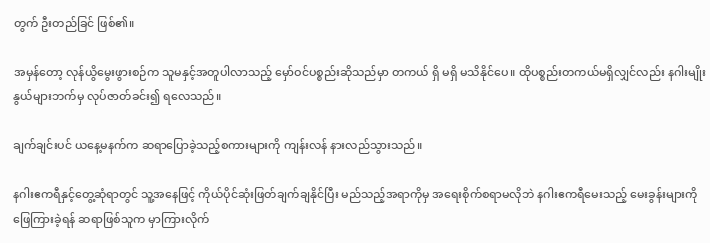တွက် ဦးတည်ခြင် ဖြစ်၏။

အမှန်တော့ လုန်ယွိမွေးဖွားစဉ်က သူမနှင့်အတူပါလာသည့် မှော်ဝင်ပစ္စည်းဆိုသည်မှာ တကယ် ရှိ မရှိ မသိနိုင်ပေ။ ထိုပစ္စည်းတကယ်မရှိလျှင်လည်း နဂါးမျိုးနွယ်များဘက်မှ လုပ်ဇာတ်ခင်း၍ ရလေသည်။

ချက်ချင်းပင် ယနေ့မနက်က ဆရာပြောခဲ့သည့်စကားများကို ကျန်းလန် နားလည်သွားသည်။

နဂါးဧကရီနှင့်တွေ့ဆုံရာတွင် သူ့အနေဖြင့် ကိုယ်ပိုင်ဆုံးဖြတ်ချက်ချနိုင်ပြီး မည်သည့်အရာကိုမှ အရေးစိုက်စရာမလိုဘဲ နဂါးဧကရီမေးသည့် မေးခွန်းများကို ဖြေကြားခဲ့ရန် ဆရာဖြစ်သူက မှာကြားလိုက်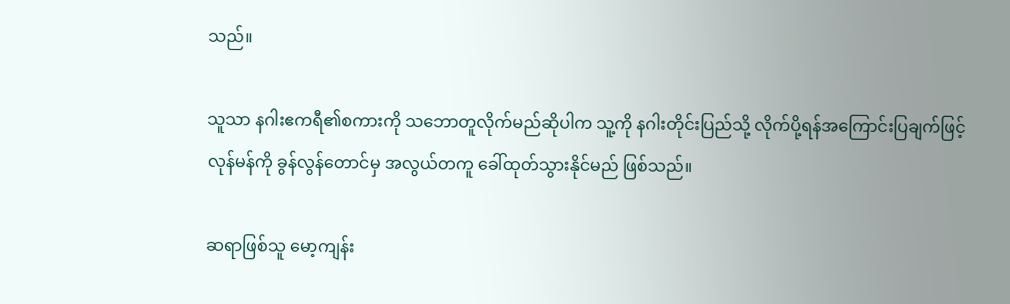သည်။

သူသာ နဂါးဧကရီ၏စကားကို သဘောတူလိုက်မည်ဆိုပါက သူ့ကို နဂါးတိုင်းပြည်သို့ လိုက်ပို့ရန်အကြောင်းပြချက်ဖြင့် လုန်မန်ကို ခွန်လွန်တောင်မှ အလွယ်တကူ ခေါ်ထုတ်သွားနိုင်မည် ဖြစ်သည်။

ဆရာဖြစ်သူ မော့ကျန်း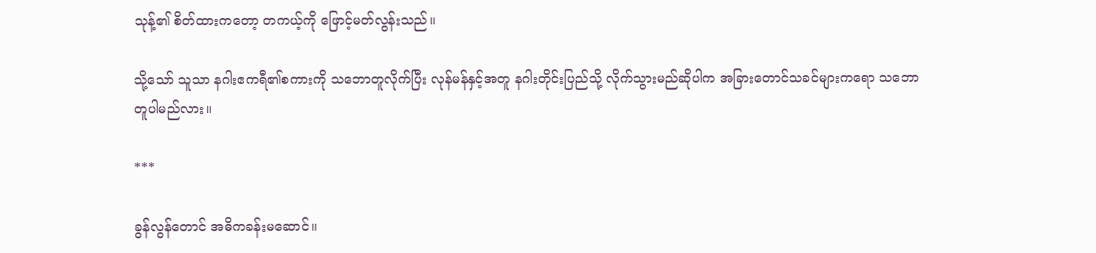သုန့်၏ စိတ်ထားကတော့ တကယ့်ကို ဖြောင့်မတ်လွန်းသည်။

သို့သော် သူသာ နဂါးဧကရီ၏စကားကို သဘောတူလိုက်ပြီး လုန်မန်နှင့်အတူ နဂါးတိုင်းပြည်သို့ လိုက်သွားမည်ဆိုပါက အခြားတောင်သခင်များကရော သဘောတူပါမည်လား။

***

ခွန်လွန်တောင် အဓိကခန်းမဆောင်။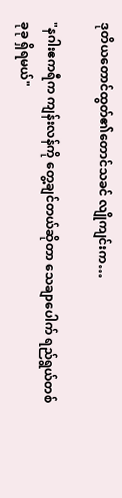ဒုတိယတောင်ထွတ်၏တောင်သခင် လျိုကျင်းက…

"နဂါးဧကရီက ကျန်းလန်ကို တွေ့ချင်တယ်ဆိုတာ သေချာပေါက် ရည်ရွယ်တစ်ခုခု ရှိရမယ်"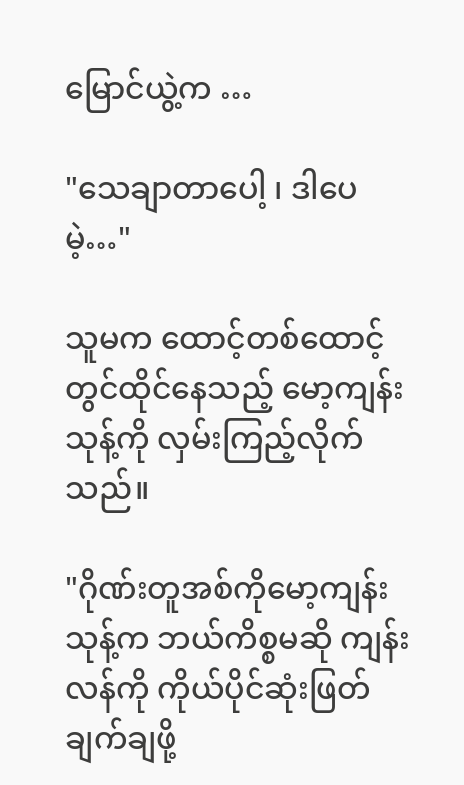မြောင်ယွဲ့က …

"သေချာတာပေါ့ ၊ ဒါပေမဲ့…"

သူမက ထောင့်တစ်ထောင့်တွင်ထိုင်နေသည့် မော့ကျန်းသုန့်ကို လှမ်းကြည့်လိုက်သည်။

"ဂိုဏ်းတူအစ်ကိုမော့ကျန်းသုန့်က ဘယ်ကိစ္စမဆို ကျန်းလန်ကို ကိုယ်ပိုင်ဆုံးဖြတ်ချက်ချဖို့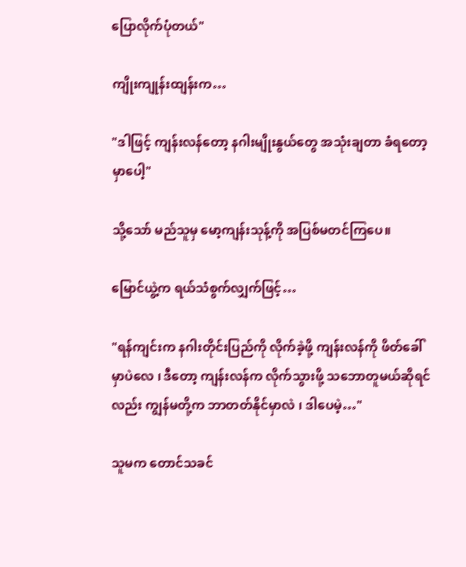ပြောလိုက်ပုံတယ်"

ကျိုးကျုန်းထျန်းက…

"ဒါဖြင့် ကျန်းလန်တော့ နဂါးမျိုးနွယ်တွေ အသုံးချတာ ခံရတော့မှာပေါ့"

သို့သော် မည်သူမှ မော့ကျန်းသုန့်ကို အပြစ်မတင်ကြပေ။

မြောင်ယွဲ့က ရယ်သံစွက်လျှက်ဖြင့်…

"ရန်ကျင်းက နဂါးတိုင်းပြည်ကို လိုက်ခဲ့ဖို့ ကျန်းလန်ကို ဖိတ်ခေါ်မှာပဲလေ ၊ ဒီတော့ ကျန်းလန်က လိုက်သွားဖို့ သဘောတူမယ်ဆိုရင်လည်း ကျွန်မတို့က ဘာတတ်နိုင်မှာလဲ ၊ ဒါပေမဲ့…"

သူမက တောင်သခင်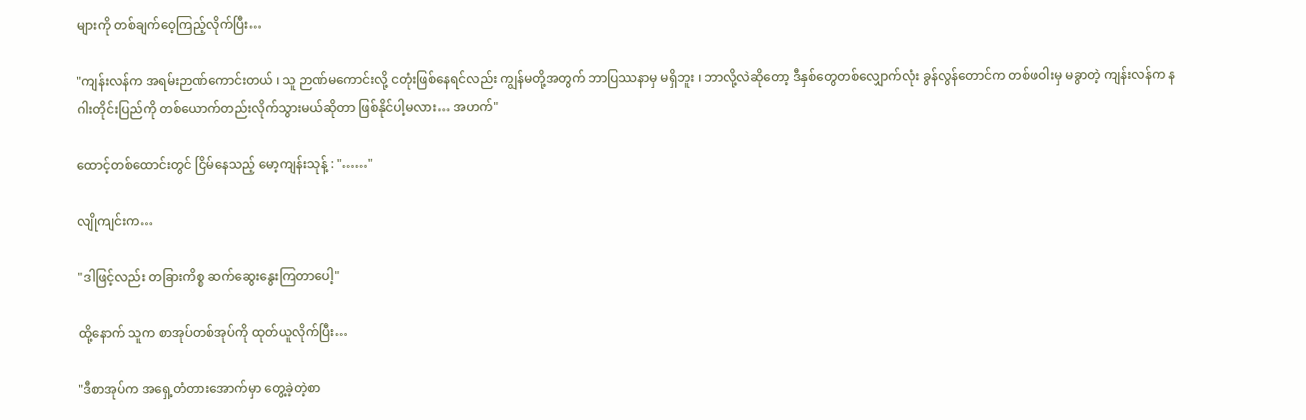များကို တစ်ချက်ဝေ့ကြည့်လိုက်ပြီး…

"ကျန်းလန်က အရမ်းဉာဏ်ကောင်းတယ် ၊ သူ ဉာဏ်မကောင်းလို့ ငတုံးဖြစ်နေရင်လည်း ကျွန်မတို့အတွက် ဘာပြဿနာမှ မရှိဘူး ၊ ဘာလို့လဲဆိုတော့ ဒီနှစ်တွေတစ်လျှောက်လုံး ခွန်လွန်တောင်က တစ်ဖဝါးမှ မခွာတဲ့ ကျန်းလန်က နဂါးတိုင်းပြည်ကို တစ်ယောက်တည်းလိုက်သွားမယ်ဆိုတာ ဖြစ်နိုင်ပါ့မလား… အဟက်"

ထောင့်တစ်ထောင်းတွင် ငြိမ်နေသည့် မော့ကျန်းသုန့် : "……"

လျိုကျင်းက…

"ဒါဖြင့်လည်း တခြားကိစ္စ ဆက်ဆွေးနွေးကြတာပေါ့"

ထို့နောက် သူက စာအုပ်တစ်အုပ်ကို ထုတ်ယူလိုက်ပြီး…

"ဒီစာအုပ်က အရှေ့တံတားအောက်မှာ တွေ့ခဲ့တဲ့စာ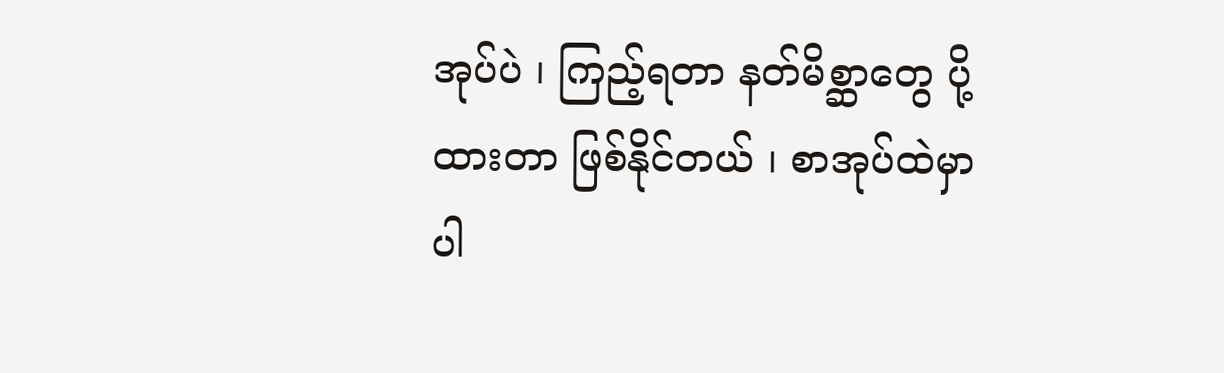အုပ်ပဲ ၊ ကြည့်ရတာ နတ်မိစ္ဆာတွေ ပို့ထားတာ ဖြစ်နိုင်တယ် ၊ စာအုပ်ထဲမှာ ပါ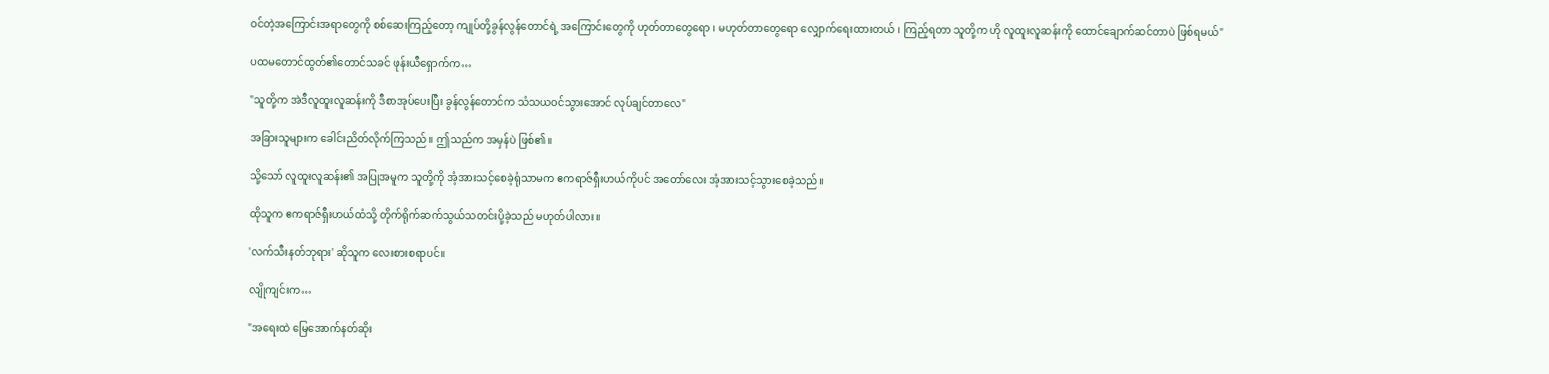ဝင်တဲ့အကြောင်းအရာတွေကို စစ်ဆေးကြည့်တော့ ကျုပ်တို့ခွန်လွန်တောင်ရဲ့ အကြောင်းတွေကို ဟုတ်တာတွေရော ၊ မဟုတ်တာတွေရော လျှောက်ရေးထားတယ် ၊ ကြည့်ရတာ သူတို့က ဟို လူထူးလူဆန်းကို ထောင်ချောက်ဆင်တာပဲ ဖြစ်ရမယ်"

ပထမတောင်ထွတ်၏တောင်သခင် ဖုန်းယီရှောက်က…

"သူတို့က အဲဒီလူထူးလူဆန်းကို ဒီစာအုပ်ပေးပြီး ခွန်လွန်တောင်က သံသယဝင်သွားအောင် လုပ်ချင်တာလေ"

အခြားသူများက ခေါင်းညိတ်လိုက်ကြသည်။ ဤသည်က အမှန်ပဲ ဖြစ်၏။

သို့သော် လူထူးလူဆန်း၏ အပြုအမူက သူတို့ကို အံ့အားသင့်စေခဲ့ရုံသာမက ဧကရာဇ်ရှီးဟယ်ကိုပင် အတော်လေး အံ့အားသင့်သွားစေခဲ့သည်။

ထိုသူက ဧကရာဇ်ရှီးဟယ်ထံသို့ တိုက်ရိုက်ဆက်သွယ်သတင်းပို့ခဲ့သည် မဟုတ်ပါလား။

'လက်သီးနတ်ဘုရား' ဆိုသူက လေးစားစရာပင်။

လျိုကျင်းက…

"အရေးထဲ မြေအောက်နတ်ဆိုး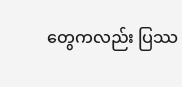တွေကလည်း ပြဿ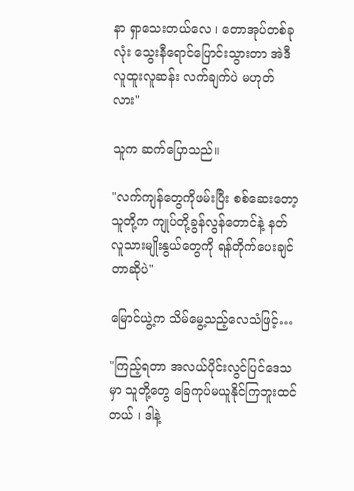နာ ရှာသေးတယ်လေ ၊ တောအုပ်တစ်ခုလုံး သွေးနီရောင်ပြောင်းသွားတာ အဲဒီလူထူးလူဆန်း လက်ချက်ပဲ မဟုတ်လား"

သူက ဆက်ပြောသည်။

"လက်ကျန်တွေကိုဖမ်းပြီး စစ်ဆေးတော့ သူတို့က ကျုပ်တို့ခွန်လွန်တောင်နဲ့ နတ်လူသားမျိုးနွယ်တွေကို ရန်တိုက်ပေးချင်တာဆိုပဲ"

မြောင်ယွဲ့က သိမ်မွေ့သည့်လေသံဖြင့်…

"ကြည့်ရတာ အလယ်ပိုင်းလွင်ပြင်ဒေသမှာ သူတို့တွေ ခြေကုပ်မယူနိုင်ကြဘူးထင်တယ် ၊ ဒါနဲ့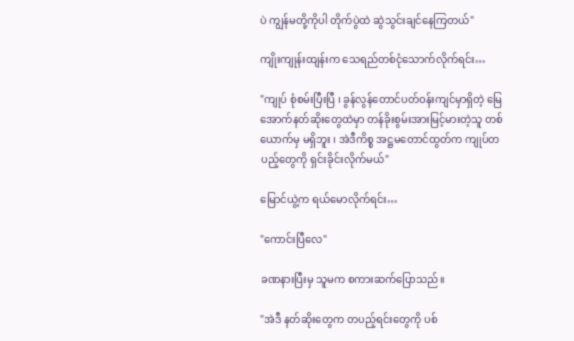ပဲ ကျွန်မတို့ကိုပါ တိုက်ပွဲထဲ ဆွဲသွင်းချင်နေကြတယ်"

ကျိုးကျုန်းထျန်းက သေရည်တစ်ငုံသောက်လိုက်ရင်း…

"ကျုပ် စုံစမ်းပြီးပြီ ၊ ခွန်လွန်တောင်ပတ်ဝန်းကျင်မှာရှိတဲ့ မြေအောက်နတ်ဆိုးတွေထဲမှာ တန်ခိုးစွမ်းအားမြင့်မားတဲ့သူ တစ်ယောက်မှ မရှိဘူး ၊ အဲဒီကိစ္စ အဋ္ဌမတောင်ထွတ်က ကျုပ်တပည့်တွေကို ရှင်းခိုင်းလိုက်မယ်"

မြောင်ယွဲ့က ရယ်မောလိုက်ရင်း…

"ကောင်းပြီလေ"

ခဏနားပြီးမှ သူမက စကားဆက်ပြောသည်။

"အဲဒီ နတ်ဆိုးတွေက တပည့်ရင်းတွေကို ပစ်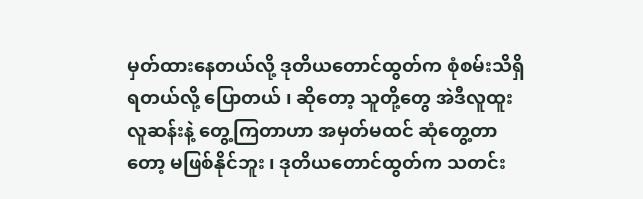မှတ်ထားနေတယ်လို့ ဒုတိယတောင်ထွတ်က စုံစမ်းသိရှိရတယ်လို့ ပြောတယ် ၊ ဆိုတော့ သူတို့တွေ အဲဒီလူထူးလူဆန်းနဲ့ တွေ့ကြတာဟာ အမှတ်မထင် ဆုံတွေ့တာတော့ မဖြစ်နိုင်ဘူး ၊ ဒုတိယတောင်ထွတ်က သတင်း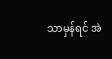သာမှန်ရင် အဲ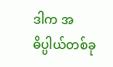ဒါက အဓိပ္ပါယ်တစ်ခု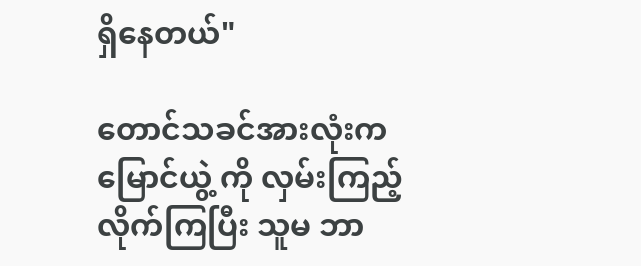ရှိနေတယ်"

တောင်သခင်အားလုံးက မြောင်ယွဲ့ ကို လှမ်းကြည့်လိုက်ကြပြီး သူမ ဘာ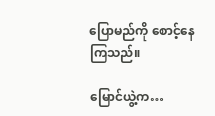ပြောမည်ကို စောင့်နေကြသည်။

မြောင်ယွဲ့က…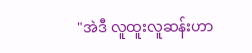"အဲဒီ လူထူးလူဆန်းဟာ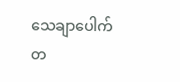သေချာပေါက် တ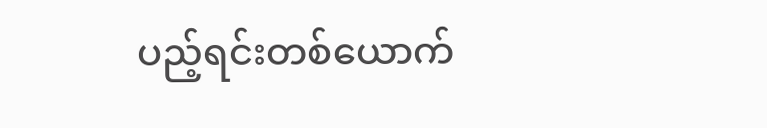ပည့်ရင်းတစ်ယောက်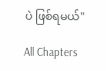ပဲ ဖြစ်ရမယ်"

All Chapters